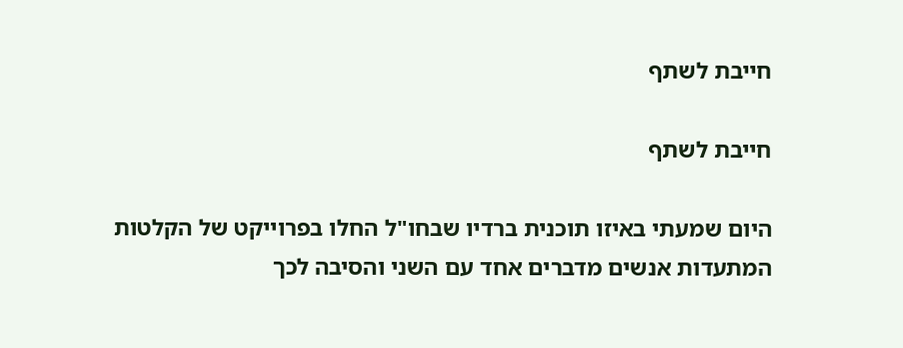חייבת לשתף

חייבת לשתף

היום שמעתי באיזו תוכנית ברדיו שבחו"ל החלו בפרוייקט של הקלטות המתעדות אנשים מדברים אחד עם השני והסיבה לכך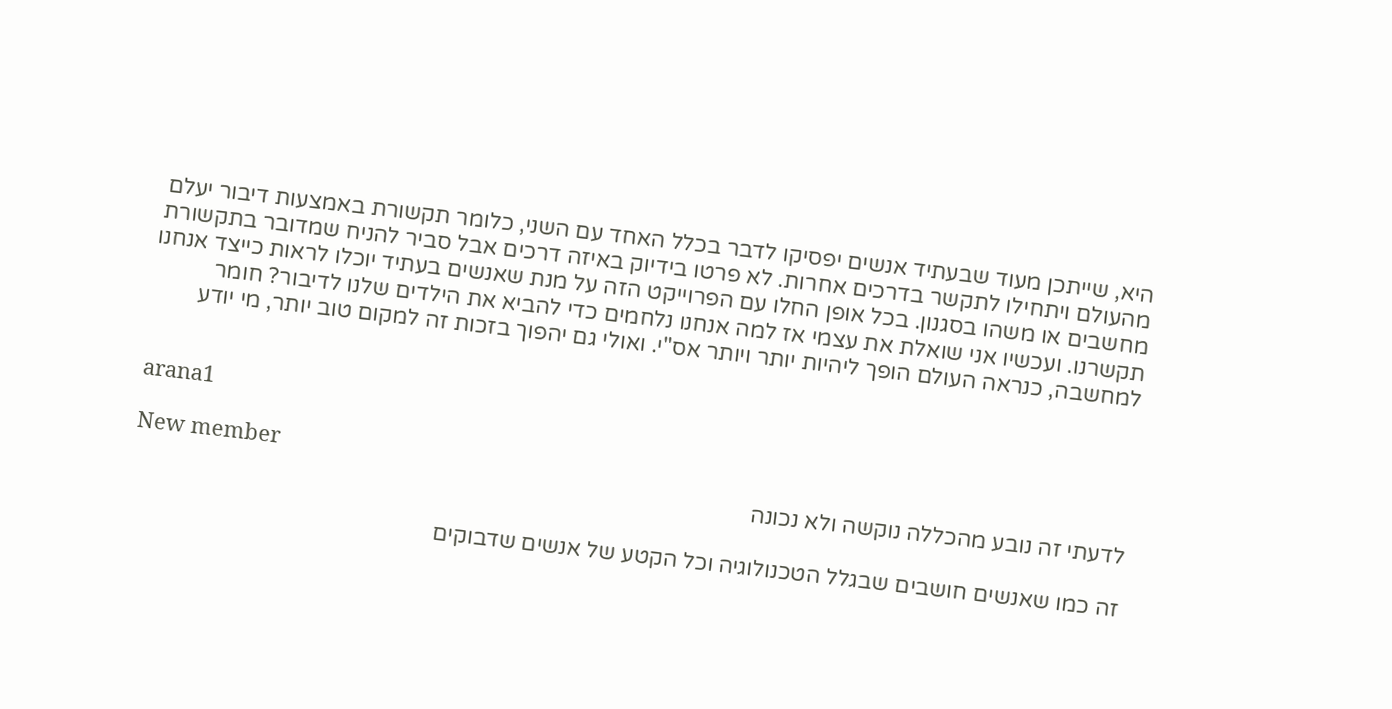היא, שייתכן מעוד שבעתיד אנשים יפסיקו לדבר בכלל האחד עם השני, כלומר תקשורת באמצעות דיבור יעלם מהעולם ויתחילו לתקשר בדרכים אחרות. לא פרטו בידיוק באיזה דרכים אבל סביר להניח שמדובר בתקשורת מחשבים או משהו בסגנון. בכל אופן החלו עם הפרוייקט הזה על מנת שאנשים בעתיד יוכלו לראות כייצד אנחנו תקשרנו. ועכשיו אני שואלת את עצמי אז למה אנחנו נלחמים כדי להביא את הילדים שלנו לדיבור? חומר למחשבה, כנראה העולם הופך ליהיות יותר ויותר אס"י. ואולי גם יהפוך בזכות זה למקום טוב יותר, מי יודע


arana1

New member
לדעתי זה נובע מהכללה נוקשה ולא נכונה

זה כמו שאנשים חושבים שבגלל הטכנולוגיה וכל הקטע של אנשים שדבוקים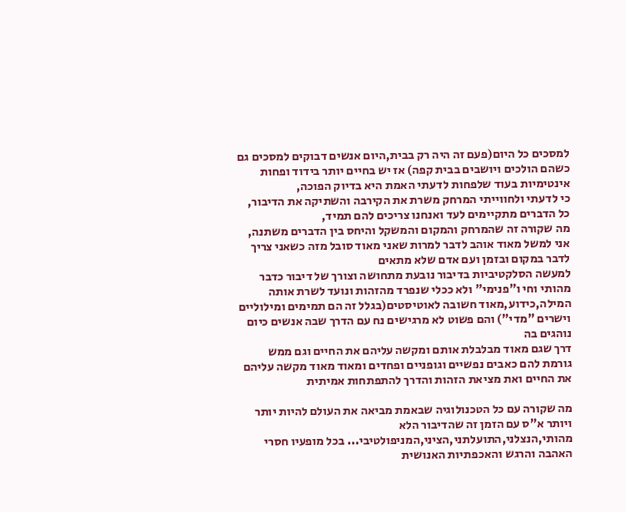למסכים כל היום(פעם זה היה רק בבית,היום אנשים דבוקים למסכים גם כשהם הולכים ויושבים בבית קפה) אז יש בחיים יותר בידוד ופחות אינטימיות בעוד שלפחות לדעתי האמת היא בדיוק הפוכה,
כי לדעתי ולחווייתי המרחק משרת את הקירבה והשתיקה את הדיבור,
כל הדברים מתקיימים לעד ואנחנו צריכים להם תמיד,
מה שקורה זה שהמרחק והמקום והמשקל והיחס בין הדברים משתנה,
אני למשל מאוד אוהב לדבר למרות שאני מאוד סובל מזה כשאני צריך לדבר במקום ובזמן ועם אדם שלא מתאים
למעשה הסלקטיביות בדיבור נובעת מתחושה וצורך של דיבור כדבר מהותי וחי ו"פנימי" ולא ככלי שנפרד מהזהות ונועד לשרת אותה
המילה,כידוע,מאוד חשובה לאוטיסטים(בגלל זה הם תמימים ומילוליים וישרים "מדי") והם פשוט לא מרגישים נח עם הדרך שבה אנשים כיום נוהגים בה
דרך שגם מאוד מבלבלת אותם ומקשה עליהם את החיים וגם ממש גורמת להם כאבים נפשיים וגופניים ופחדים ומאוד מאוד מקשה עליהם את החיים ואת מציאת הזהות והדרך להתפתחות אמיתית

מה שקורה עם כל הטכנולוגיה שבאמת מביאה את העולם להיות יותר ויותר א"ס עם הזמן זה שהדיבור הלא מהותי,הנצלני,התועלתני,הציני,המניפולטיבי... בכל מופעיו חסרי האהבה והרגש והאכפתיות האנושית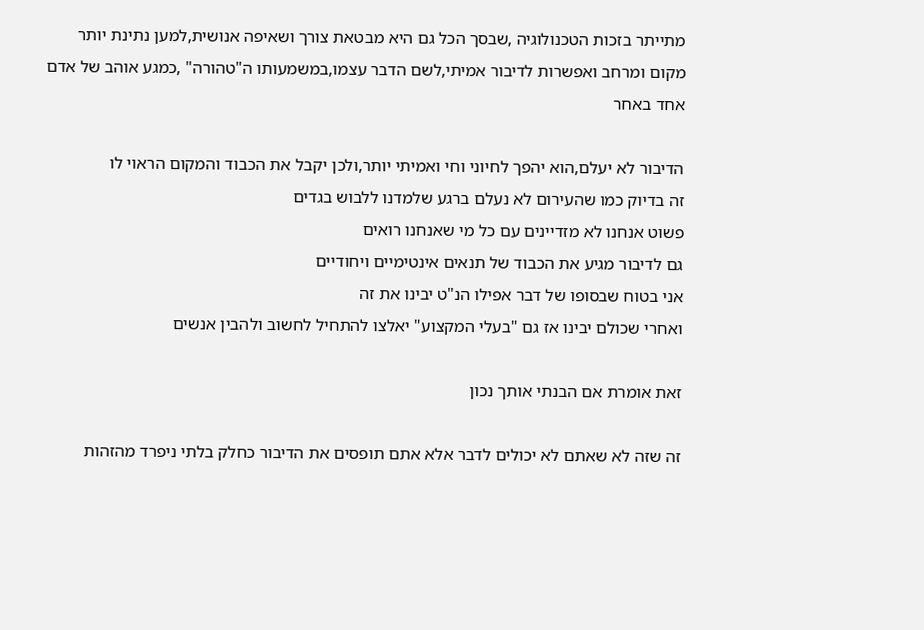מתייתר בזכות הטכנולוגיה ,שבסך הכל גם היא מבטאת צורך ושאיפה אנושית,למען נתינת יותר מקום ומרחב ואפשרות לדיבור אמיתי,לשם הדבר עצמו,במשמעותו ה"טהורה" ,כמגע אוהב של אדם אחד באחר

הדיבור לא יעלם,הוא יהפך לחיוני וחי ואמיתי יותר,ולכן יקבל את הכבוד והמקום הראוי לו
זה בדיוק כמו שהעירום לא נעלם ברגע שלמדנו ללבוש בגדים
פשוט אנחנו לא מזדיינים עם כל מי שאנחנו רואים
גם לדיבור מגיע את הכבוד של תנאים אינטימיים ויחודיים
אני בטוח שבסופו של דבר אפילו הנ"ט יבינו את זה
ואחרי שכולם יבינו אז גם "בעלי המקצוע" יאלצו להתחיל לחשוב ולהבין אנשים

זאת אומרת אם הבנתי אותך נכון

זה שזה לא שאתם לא יכולים לדבר אלא אתם תופסים את הדיבור כחלק בלתי ניפרד מהזהות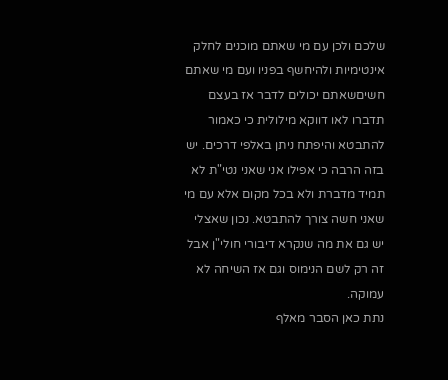שלכם ולכן עם מי שאתם מוכנים לחלק אינטימיות ולהיחשף בפניו ועם מי שאתם חשיםשאתם יכולים לדבר אז בעצם תדברו לאו דווקא מילולית כי כאמור להתבטא והיפתח ניתן באלפי דרכים. יש בזה הרבה כי אפילו אני שאני נטי"ת לא תמיד מדברת ולא בכל מקום אלא עם מי שאני חשה צורך להתבטא. נכון שאצלי יש גם את מה שנקרא דיבורי חולי"ן אבל זה רק לשם הנימוס וגם אז השיחה לא עמוקה.
נתת כאן הסבר מאלף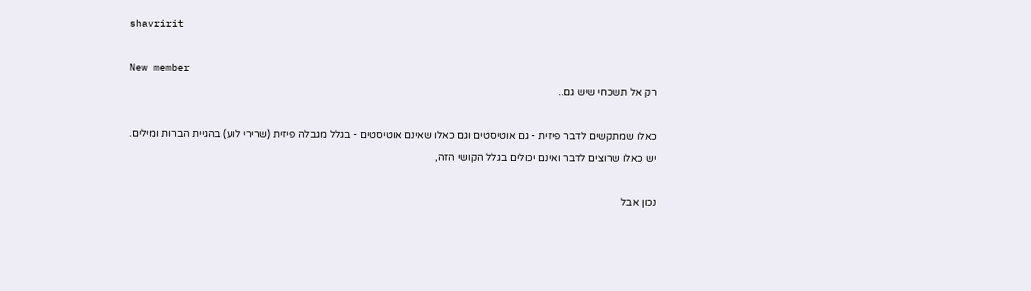shavririt

New member
רק אל תשכחי שיש גם..

כאלו שמתקשים לדבר פיזית - גם אוטיסטים וגם כאלו שאינם אוטיסטים - בגלל מגבלה פיזית (שרירי לוע) בהגיית הברות ומילים.
יש כאלו שרוצים לדבר ואינם יכולים בגלל הקושי הזה,

נכון אבל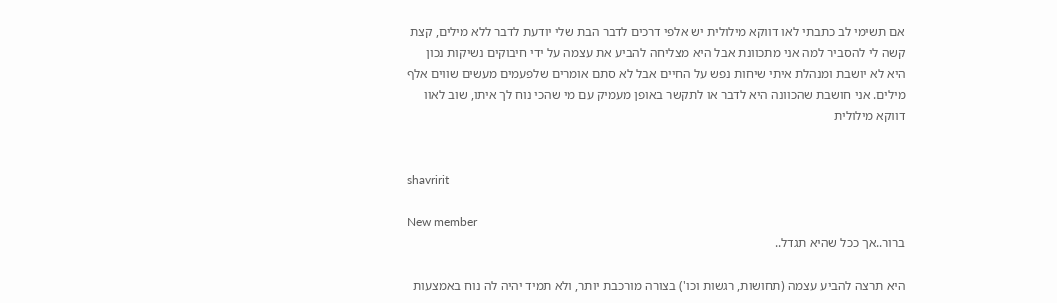אם תשימי לב כתבתי לאו דווקא מילולית יש אלפי דרכים לדבר הבת שלי יודעת לדבר ללא מילים, קצת קשה לי להסביר למה אני מתכוונת אבל היא מצליחה להביע את עצמה על ידי חיבוקים נשיקות נכון היא לא יושבת ומנהלת איתי שיחות נפש על החיים אבל לא סתם אומרים שלפעמים מעשים שווים אלף מילים. אני חושבת שהכוונה היא לדבר או לתקשר באופן מעמיק עם מי שהכי נוח לך איתו, שוב לאוו דווקא מילולית


shavririt

New member
ברור..אך ככל שהיא תגדל..

היא תרצה להביע עצמה (תחושות, רגשות וכו') בצורה מורכבת יותר, ולא תמיד יהיה לה נוח באמצעות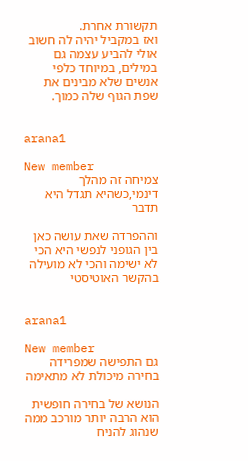תקשורת אחרת.
ואז במקביל יהיה לה חשוב אולי להביע עצמה גם במילים, במיוחד כלפי אנשים שלא מבינים את שפת הגוף שלה כמוך.


arana1

New member
צמיחה זה מהלך דינמי,כשהיא תגדל היא תדבר

וההפרדה שאת עושה כאן בין הגופני לנפשי היא הכי לא ישימה והכי לא מועילה בהקשר האוטיסטי


arana1

New member
גם התפישה שמפרידה בחירה מיכולת לא מתאימה

הנושא של בחירה חופשית הוא הרבה יותר מורכב ממה שנהוג להניח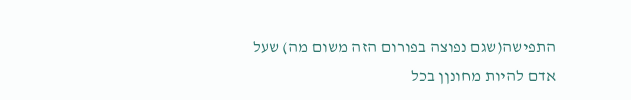התפישה(שגם נפוצה בפורום הזה משום מה) שעל אדם להיות מחונןן בכל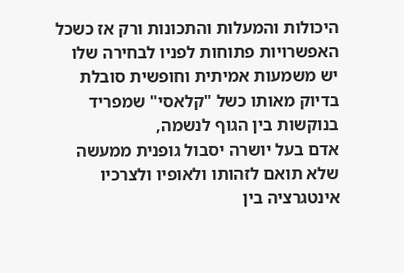היכולות והמעלות והתכונות ורק אז כשכל האפשרויות פתוחות לפניו לבחירה שלו יש משמעות אמיתית וחופשית סובלת בדיוק מאותו כשל "קלאסי" שמפריד בנוקשות בין הגוף לנשמה,
אדם בעל יושרה יסבול גופנית ממעשה שלא תואם לזהותו ולאופיו ולצרכיו
אינטגרציה בין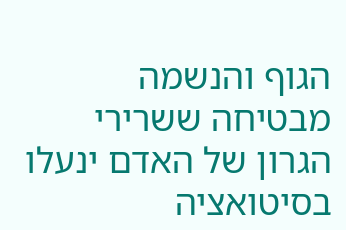הגוף והנשמה מבטיחה ששרירי הגרון של האדם ינעלו בסיטואציה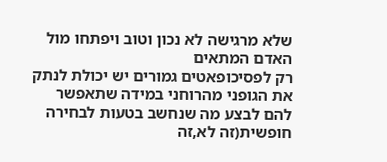שלא מרגישה לא נכון וטוב ויפתחו מול האדם המתאים
רק לפסיכופאטים גמורים יש יכולת לנתק את הגופני מהרוחני במידה שתאפשר להם לבצע מה שנחשב בטעות לבחירה חופשית(זה לא,זה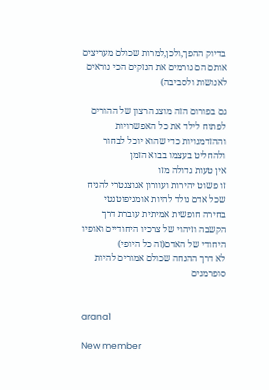בדיוק ההפך,ולכן,למרות שכולם מעריצים אותם הם גורמים את הנזקים הכי נוראים לאנושות ולסביבה)

גם בפורום הזה מוצג הרצון של ההורים לפתוח לילד את כל האפשרויות וההזדמנויות כדי שהוא יוכל לבחור ולהחליט בעצמו בבוא הזמן
אין טעות גדולה מזו
זו פשוט יהירות ועוורון אגוצנטרי להניח שכל אדם נולד להיות אומניפוטנטי
בחירה חופשית אמיתית עוברת דרך הקשבה וזיהוי של צרכיו היחודיים ואופיו היחודי של האדם(זה כל היופי)
לא דרך ההנחה שכולם אמורים להיות סופרמנים


arana1

New member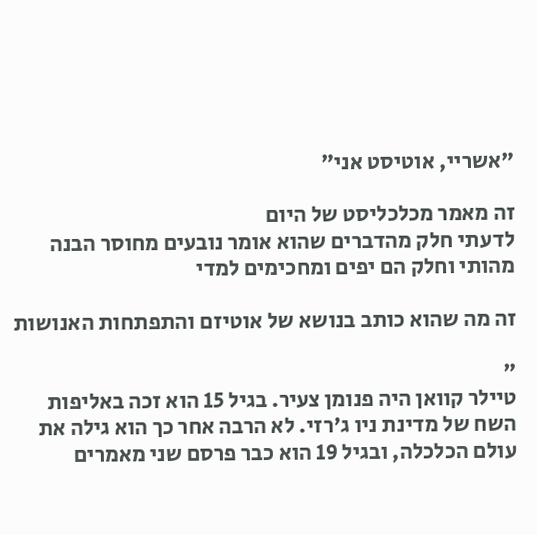"אשריי, אוטיסט אני"

זה מאמר מכלכליסט של היום
לדעתי חלק מהדברים שהוא אומר נובעים מחוסר הבנה מהותי וחלק הם יפים ומחכימים למדי

זה מה שהוא כותב בנושא של אוטיזם והתפתחות האנושות

"
טיילר קוואן היה פנומן צעיר. בגיל 15 הוא זכה באליפות השח של מדינת ניו ג'רזי. לא הרבה אחר כך הוא גילה את עולם הכלכלה, ובגיל 19 הוא כבר פרסם שני מאמרים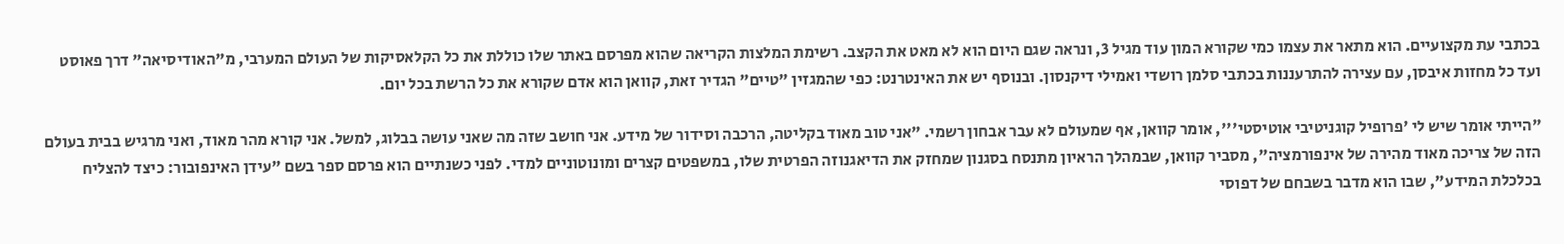בכתבי עת מקצועיים. הוא מתאר את עצמו כמי שקורא המון עוד מגיל 3, ונראה שגם היום הוא לא מאט את הקצב. רשימת המלצות הקריאה שהוא מפרסם באתר שלו כוללת את כל הקלאסיקות של העולם המערבי, מ"האודיסיאה" דרך פאוסט ועד כל מחזות איבסן, עם עצירה להתרעננות בכתבי סלמן רושדי ואמילי דיקנסון. ובנוסף יש את האינטרנט: כפי שהמגזין "טיים" הגדיר זאת, קוואן הוא אדם שקורא את כל הרשת בכל יום.

"הייתי אומר שיש לי 'פרופיל קוגניטיבי אוטיסטי''', אומר קוואן, אף שמעולם לא עבר אבחון רשמי. "אני טוב מאוד בקליטה, הרכבה וסידור של מידע. אני חושב שזה מה שאני עושה בבלוג, למשל. אני קורא מהר מאוד, ואני מרגיש בבית בעולם הזה של צריכה מאוד מהירה של אינפורמציה", מסביר קוואן, שבמהלך הראיון מתנסח בסגנון שמחזק את הדיאגנוזה הפרטית שלו, במשפטים קצרים ומונוטוניים למדי. לפני כשנתיים הוא פרסם ספר בשם "עידן האינפובור: כיצד להצליח בכלכלת המידע", שבו הוא מדבר בשבחם של דפוסי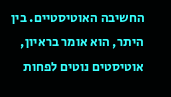החשיבה האוטיסטיים. בין היתר, הוא אומר בראיון, אוטיסטים נוטים לפחות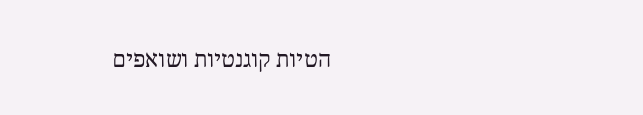הטיות קוגנטיות ושואפים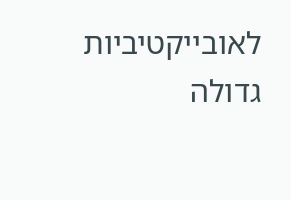לאובייקטיביות גדולה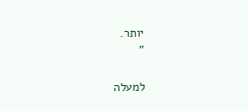יותר.
"

למעלה